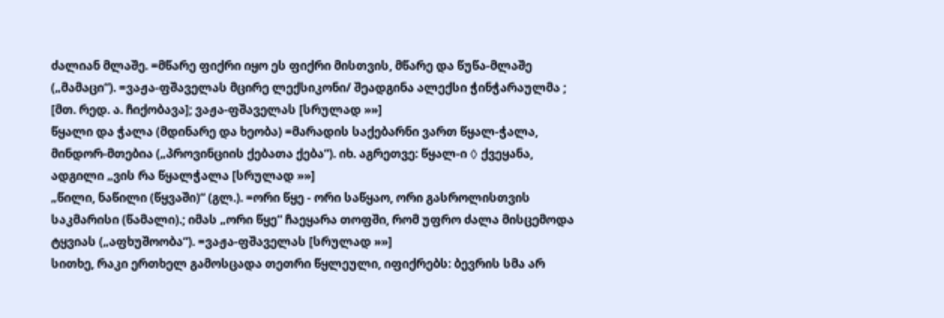ძალიან მლაშე. =მწარე ფიქრი იყო ეს ფიქრი მისთვის, მწარე და წუწა-მლაშე („მამაცი“). =ვაჟა-ფშაველას მცირე ლექსიკონი/ შეადგინა ალექსი ჭინჭარაულმა ; [მთ. რედ. ა. ჩიქობავა]; ვაჟა-ფშაველას [სრულად »»]
წყალი და ჭალა (მდინარე და ხეობა) =მარადის საქებარნი ვართ წყალ-ჭალა, მინდორ-მთებია („პროვინციის ქებათა ქება“). იხ. აგრეთვე: წყალ-ი ◊ ქვეყანა, ადგილი „ვის რა წყალჭალა [სრულად »»]
„წილი, ნაწილი (წყვაში)“ (გლ.). =ორი წყე - ორი საწყაო, ორი გასროლისთვის საკმარისი (წამალი).; იმას „ორი წყე“ ჩაეყარა თოფში, რომ უფრო ძალა მისცემოდა ტყვიას („აფხუშოობა“). =ვაჟა-ფშაველას [სრულად »»]
სითხე, რაკი ერთხელ გამოსცადა თეთრი წყლეული, იფიქრებს: ბევრის სმა არ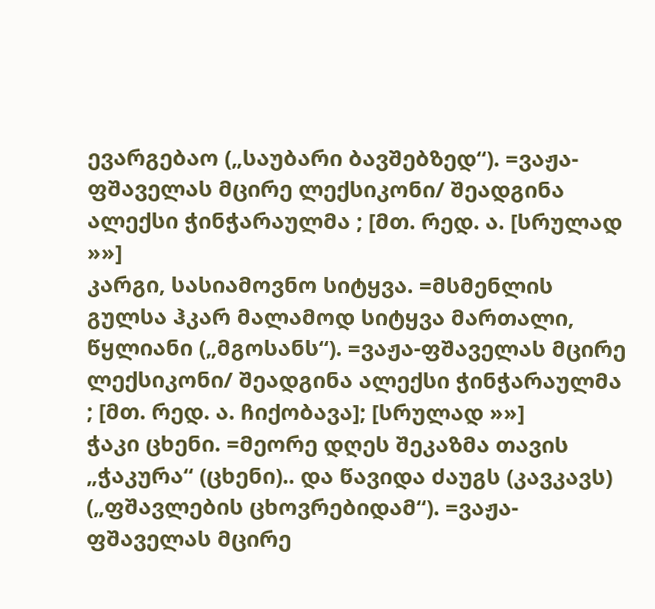ევარგებაო („საუბარი ბავშებზედ“). =ვაჟა-ფშაველას მცირე ლექსიკონი/ შეადგინა ალექსი ჭინჭარაულმა ; [მთ. რედ. ა. [სრულად »»]
კარგი, სასიამოვნო სიტყვა. =მსმენლის გულსა ჰკარ მალამოდ სიტყვა მართალი, წყლიანი („მგოსანს“). =ვაჟა-ფშაველას მცირე ლექსიკონი/ შეადგინა ალექსი ჭინჭარაულმა ; [მთ. რედ. ა. ჩიქობავა]; [სრულად »»]
ჭაკი ცხენი. =მეორე დღეს შეკაზმა თავის „ჭაკურა“ (ცხენი).. და წავიდა ძაუგს (კავკავს) („ფშავლების ცხოვრებიდამ“). =ვაჟა-ფშაველას მცირე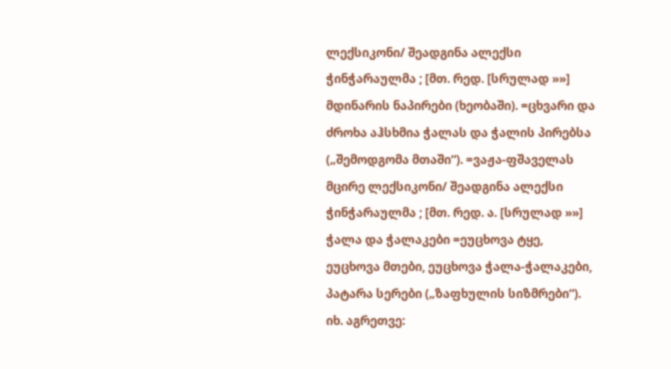ლექსიკონი/ შეადგინა ალექსი ჭინჭარაულმა ; [მთ. რედ. [სრულად »»]
მდინარის ნაპირები (ხეობაში). =ცხვარი და ძროხა აჰსხმია ჭალას და ჭალის პირებსა („შემოდგომა მთაში“). =ვაჟა-ფშაველას მცირე ლექსიკონი/ შეადგინა ალექსი ჭინჭარაულმა ; [მთ. რედ. ა. [სრულად »»]
ჭალა და ჭალაკები =ეუცხოვა ტყე, ეუცხოვა მთები, ეუცხოვა ჭალა-ჭალაკები, პატარა სერები („ზაფხულის სიზმრები“). იხ. აგრეთვე: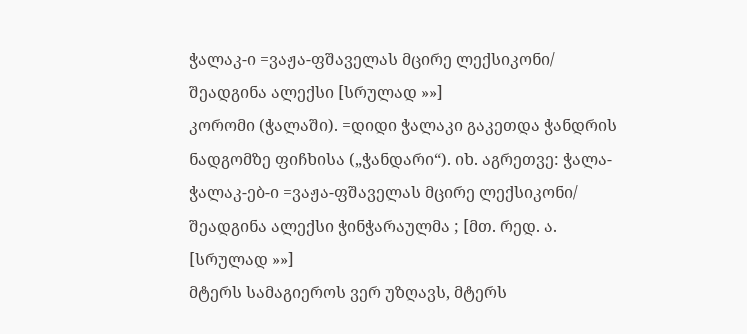ჭალაკ-ი =ვაჟა-ფშაველას მცირე ლექსიკონი/ შეადგინა ალექსი [სრულად »»]
კორომი (ჭალაში). =დიდი ჭალაკი გაკეთდა ჭანდრის ნადგომზე ფიჩხისა („ჭანდარი“). იხ. აგრეთვე: ჭალა-ჭალაკ-ებ-ი =ვაჟა-ფშაველას მცირე ლექსიკონი/ შეადგინა ალექსი ჭინჭარაულმა ; [მთ. რედ. ა. [სრულად »»]
მტერს სამაგიეროს ვერ უზღავს, მტერს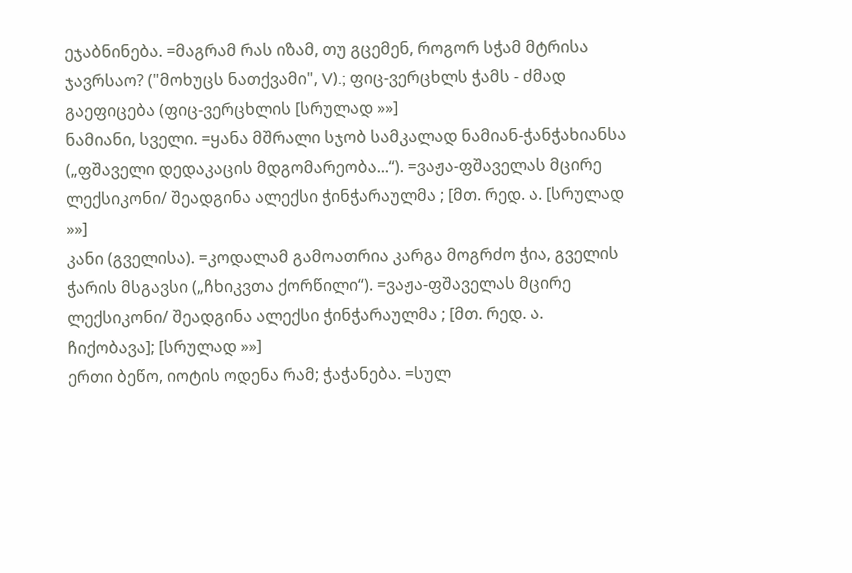ეჯაბნინება. =მაგრამ რას იზამ, თუ გცემენ, როგორ სჭამ მტრისა ჯავრსაო? ("მოხუცს ნათქვამი", V).; ფიც-ვერცხლს ჭამს - ძმად გაეფიცება (ფიც-ვერცხლის [სრულად »»]
ნამიანი, სველი. =ყანა მშრალი სჯობ სამკალად ნამიან-ჭანჭახიანსა („ფშაველი დედაკაცის მდგომარეობა...“). =ვაჟა-ფშაველას მცირე ლექსიკონი/ შეადგინა ალექსი ჭინჭარაულმა ; [მთ. რედ. ა. [სრულად »»]
კანი (გველისა). =კოდალამ გამოათრია კარგა მოგრძო ჭია, გველის ჭარის მსგავსი („ჩხიკვთა ქორწილი“). =ვაჟა-ფშაველას მცირე ლექსიკონი/ შეადგინა ალექსი ჭინჭარაულმა ; [მთ. რედ. ა. ჩიქობავა]; [სრულად »»]
ერთი ბეწო, იოტის ოდენა რამ; ჭაჭანება. =სულ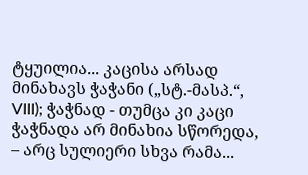ტყუილია... კაცისა არსად მინახავს ჭაჭანი („სტ.-მასპ.“, VIII); ჭაჭნად - თუმცა კი კაცი ჭაჭნადა არ მინახია სწორედა, – არც სულიერი სხვა რამა...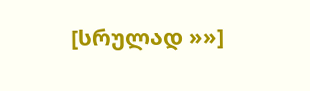[სრულად »»]